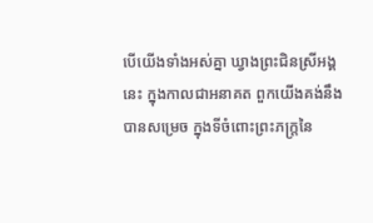បើយើងទាំងអស់គ្នា ឃ្វាងព្រះជិនស្រីអង្គនេះ ក្នុងកាលជាអនាគត ពួកយើងគង់នឹងបានសម្រេច ក្នុងទីចំពោះព្រះភក្ត្រនៃ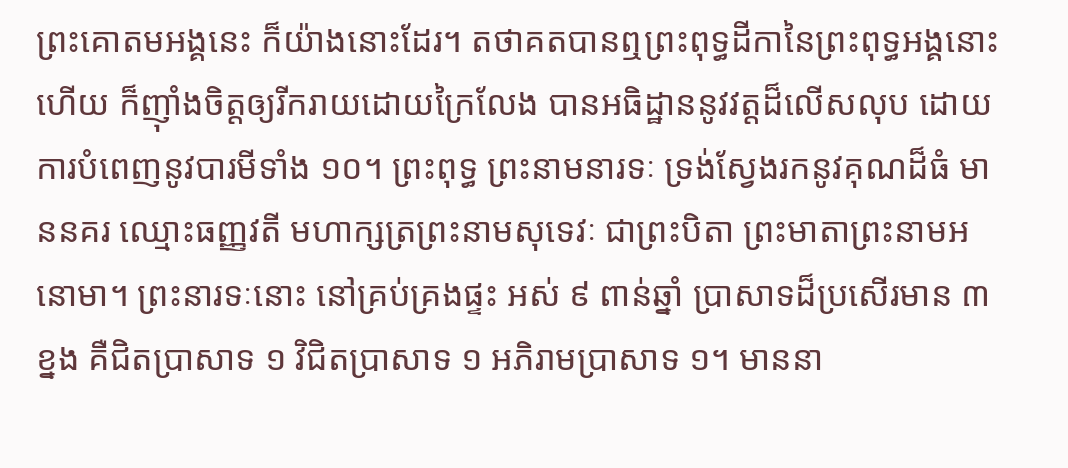ព្រះគោតមអង្គនេះ ក៏យ៉ាងនោះដែរ។ តថាគតបានឮព្រះពុទ្ធដីកានៃព្រះពុទ្ធអង្គនោះហើយ ក៏ញ៉ាំងចិត្តឲ្យរីករាយដោយក្រៃលែង បានអធិដ្ឋាននូវវត្តដ៏លើសលុប ដោយការបំពេញនូវបារមីទាំង ១០។ ព្រះពុទ្ធ ព្រះនាមនារទៈ ទ្រង់ស្វែងរកនូវគុណដ៏ធំ មាននគរ ឈ្មោះធញ្ញវតី មហាក្សត្រព្រះនាមសុទេវៈ ជាព្រះបិតា ព្រះមាតាព្រះនាមអនោមា។ ព្រះនារទៈនោះ នៅគ្រប់គ្រងផ្ទះ អស់ ៩ ពាន់ឆ្នាំ ប្រាសាទដ៏ប្រសើរមាន ៣ ខ្នង គឺជិតប្រាសាទ ១ វិជិតប្រាសាទ ១ អភិរាមប្រាសាទ ១។ មាននា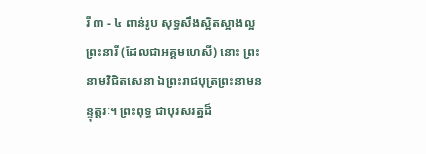រី ៣ - ៤ ពាន់រូប សុទ្ធសឹងស្អិតស្អាងល្អ ព្រះនារី (ដែលជាអគ្គមហេសី) នោះ ព្រះនាមវិជិតសេនា ឯព្រះរាជបុត្រព្រះនាមនន្ទុត្តរៈ។ ព្រះពុទ្ធ ជាបុរសរត្នដ៏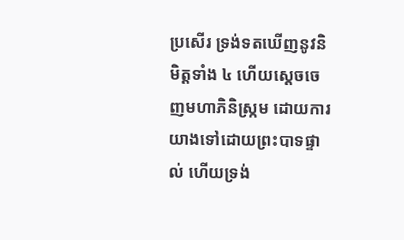ប្រសើរ ទ្រង់ទតឃើញនូវនិមិត្តទាំង ៤ ហើយស្តេចចេញមហាភិនិស្ក្រម ដោយការយាងទៅដោយព្រះបាទផ្ទាល់ ហើយទ្រង់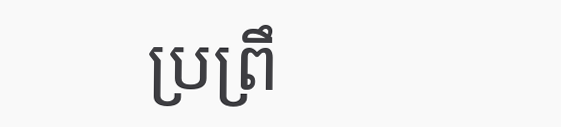ប្រព្រឹ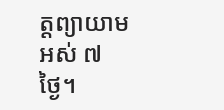ត្តព្យាយាម អស់ ៧ ថ្ងៃ។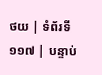ថយ | ទំព័រទី ១១៧ | បន្ទាប់